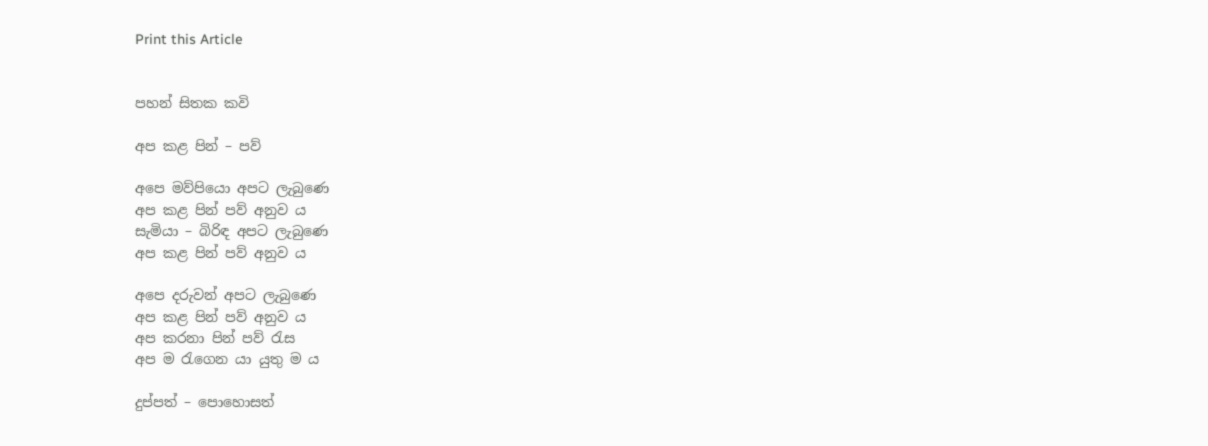Print this Article


පහන් සිතක කවි

අප කළ පින් – පව්

අපෙ මව්පියො අපට ලැබුණෙ
අප කළ පින් පව් අනුව ය
සැමියා – බිරිඳ අපට ලැබුණෙ
අප කළ පින් පව් අනුව ය

අපෙ දරුවන් අපට ලැබුණෙ
අප කළ පින් පව් අනුව ය
අප කරනා පින් පව් රැස
අප ම රැගෙන යා යුතු ම ය

දුප්පත් – පොහොසත්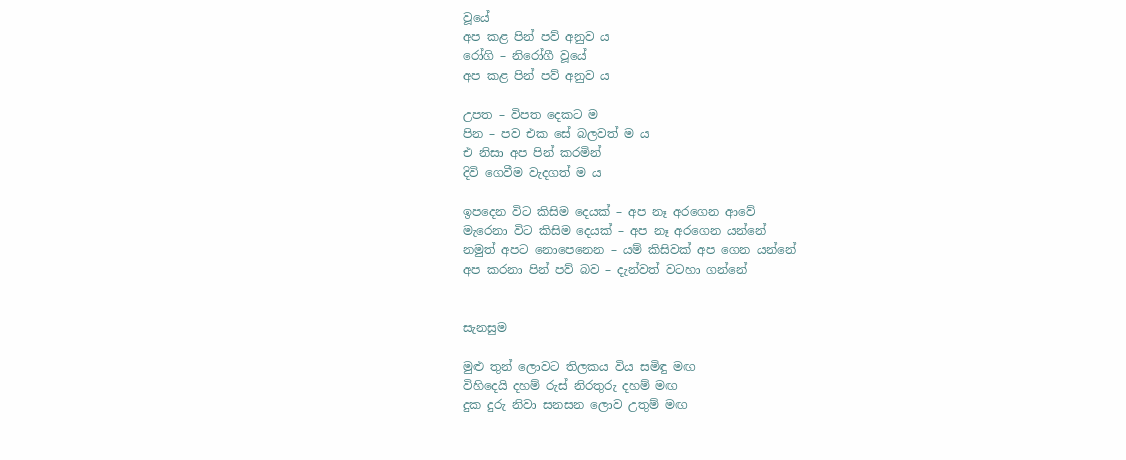වූයේ
අප කළ පින් පව් අනුව ය
රෝගි – නිරෝගී වූයේ
අප කළ පින් පව් අනුව ය

උපත – විපත දෙකට ම
පින – පව එක සේ බලවත් ම ය
එ නිසා අප පින් කරමින්
දිවි ගෙවීම වැදගත් ම ය

ඉපදෙන විට කිසිම දෙයක් – අප නෑ අරගෙන ආවේ
මැරෙනා විට කිසිම දෙයක් – අප නෑ අරගෙන යන්නේ
නමුත් අපට නොපෙනෙන – යම් කිසිවක් අප ගෙන යන්නේ
අප කරනා පින් පව් බව – දැන්වත් වටහා ගන්නේ


සැනසුම

මුළු තුන් ලොවට තිලකය විය සමිඳු මඟ
විහිදෙයි දහම් රුස් නිරතුරු දහම් මඟ
දුක දුරු නිවා සනසන ලොව උතුම් මඟ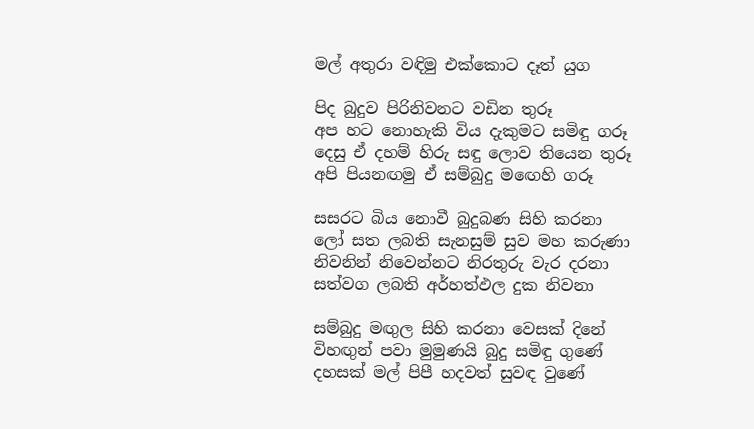මල් අතුරා වඳිමු එක්කොට දෑත් යුග

පිද බුදුව පිරිනිවනට වඩින තුරූ
අප හට නොහැකි විය දැකුමට සමිඳු ගරූ
දෙසු ඒ දහම් හිරු සඳු ලොව තියෙන තුරූ
අපි පියනඟමු ඒ සම්බුදු මඟෙහි ගරූ

සසරට බිය නොවී බුදුබණ සිහි කරනා
ලෝ සත ලබති සැනසුම් සුව මහ කරුණා
නිවනින් නිවෙන්නට නිරතුරු වැර දරනා
සත්වග ලබති අර්හත්ඵල දුක නිවනා

සම්බුදු මඟුල සිහි කරනා වෙසක් දිනේ
විහඟුන් පවා මුමුණයි බුදු සමිඳු ගුණේ
දහසක් මල් පිපී හදවත් සුවඳ වුණේ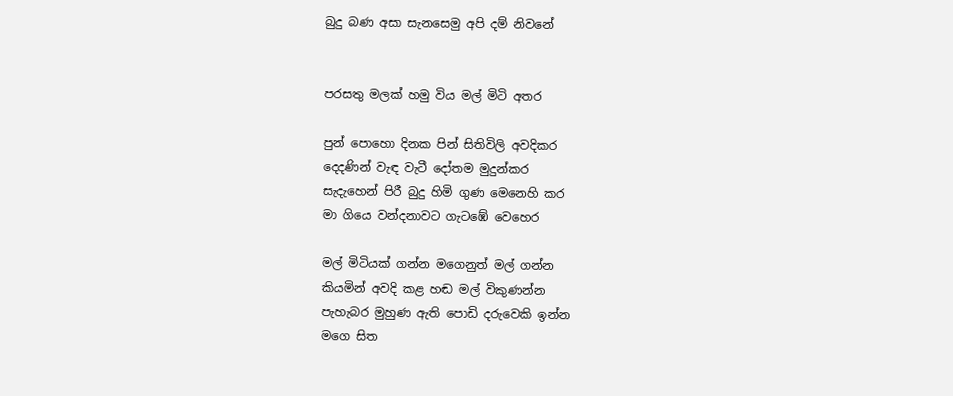බුදු බණ අසා සැනසෙමු අපි දම් නිවනේ


පරසතු මලක් හමු විය මල් මිටි අතර

පුන් පොහො දිනක පින් සිතිවිලි අවදිකර
දෙදණින් වැඳ වැටී දෝතම මුදුන්කර
සැදැහෙන් පිරී බුදු හිමි ගුණ මෙනෙහි කර
මා ගියෙ වන්දනාවට ගැටඹේ වෙහෙර

මල් මිටියක් ගන්න මගෙනුත් මල් ගන්න
කියමින් අවදි කළ හඬ මල් විකුණන්න
පැහැබර මුහුණ ඇති පොඩි දරුවෙකි ඉන්න
මගෙ සිත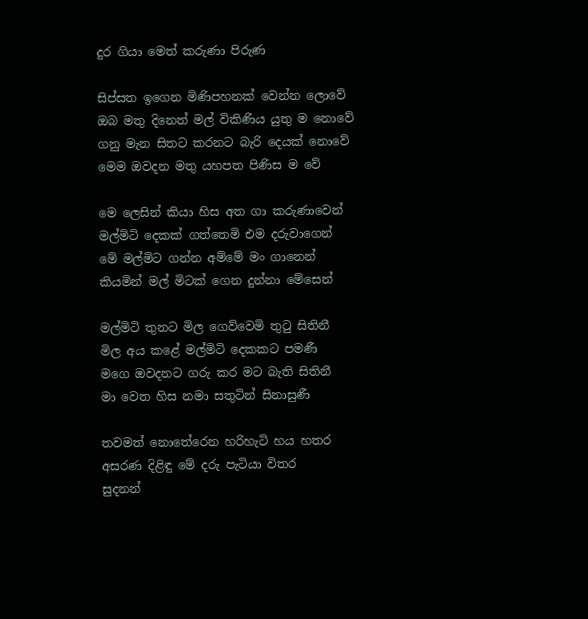දුර ගියා මෙත් කරුණා පිරුණ

සිප්සත ඉගෙන මිණිපහනක් වෙන්න ලොවේ
ඔබ මතු දිනෙත් මල් විකිණිය යුතු ම නොවේ
ගනු මැන සිතට කරනට බැරි දෙයක් නොවේ
මෙම ඔවදන මතු යහපත පිණිස ම වේ

මෙ ලෙසින් කියා හිස අත ගා කරුණාවෙන්
මල්මිටි දෙකක් ගත්තෙමි එම දරුවාගෙන්
මේ මල්මිට ගන්න අම්මේ මං ගානෙන්
කියමින් මල් මිටක් ගෙන දුන්නා මේසෙන්

මල්මිටි තුනට මිල ගෙව්වෙමි තුටු සිතිනී
මිල අය කළේ මල්මිටි දෙකකට පමණී
මගෙ ඔවදනට ගරු කර මට බැති සිතිනී
මා වෙත හිස නමා සතුටින් සිනාසුණී

තවමත් නොතේරෙන හරිහැටි හය හතර
අසරණ දිළිඳු මේ දරු පැටියා විතර
සුදනන්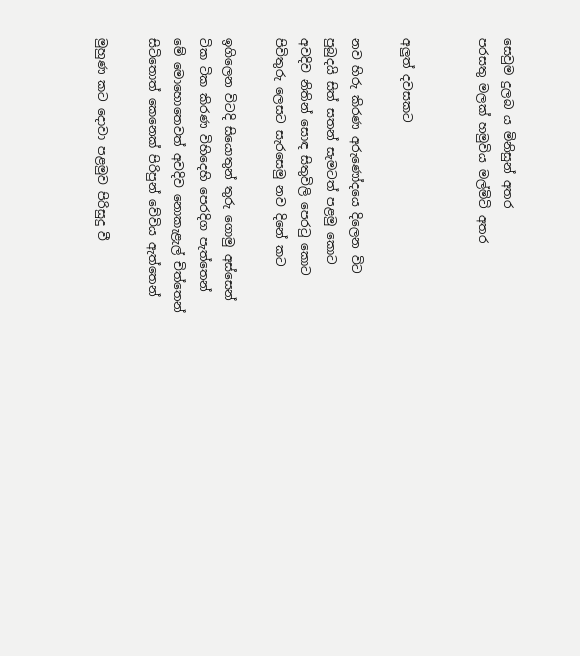සෙවුම දුලබ ය මිනිසුන් අතර
පරසතු මලක් හමුවිය මල්මිටි අතර


අලුත් දවසකට

නව හිරු කිරණ අරුණෝදයෙ දිලෙන විට
පුබුදයි සිත් සතන් සැමටත් පළමු කොට
අවදිව නිතින් සොඳ සිතුවිලි පෙරටු කොට
පිවිතුරු ලෙසට සැරසෙමු නව දිනේ කට

ඉගිලෙන විටදි සියොතුන් තුරු ගොමු අස්සෙන්
ටික ටික කිරණ විහිදෙහි පෙරදිග පැත්තෙන්
මේ මොහොතෙවත් අවදිව නොකැළැල් චිත්තෙන්
සිටිතොත් කෙනෙක් පිරිපුන් වේවිය ඇත්තෙන්

මුහුණ කට දොවා පළමුව පිරිසුදු වී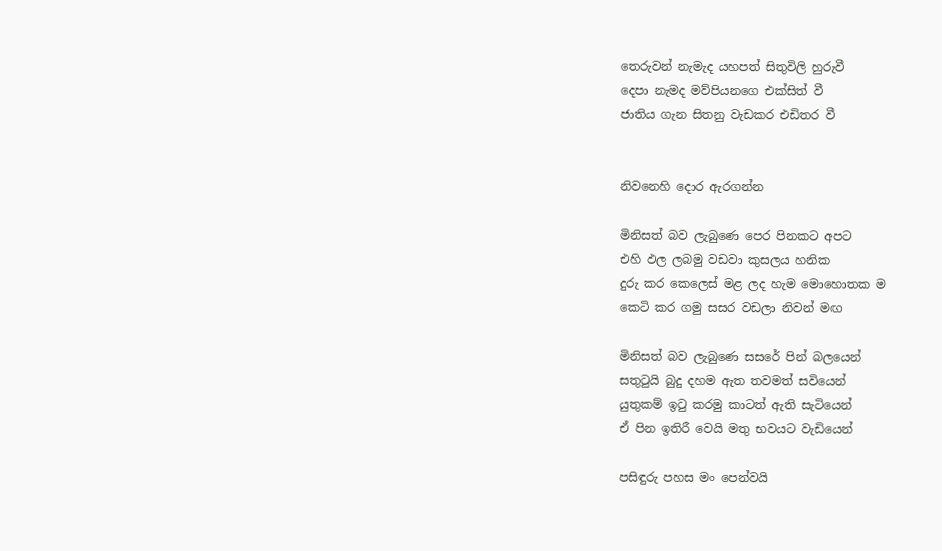තෙරුවන් නැමැද යහපත් සිතුවිලි හුරුවී
දෙපා නැමද මව්පියනගෙ එක්සිත් වී
ජාතිය ගැන සිතනු වැඩකර එඩිතර වී


නිවනෙහි දොර ඇරගන්න

මිනිසත් බව ලැබුණෙ පෙර පිනකට අපට
එහි ඵල ලබමු වඩවා කුසලය හනික
දුරු කර කෙලෙස් මළ ලද හැම මොහොතක ම
කෙටි කර ගමු සසර වඩලා නිවන් මඟ

මිනිසත් බව ලැබුණෙ සසරේ පින් බලයෙන්
සතුටුයි බුදු දහම ඇත තවමත් සවියෙන්
යුතුකම් ඉටු කරමු කාටත් ඇති සැටියෙන්
ඒ පින ඉතිරී වෙයි මතු භවයට වැඩියෙන්

පසිඳුරු පහස මං පෙන්වයි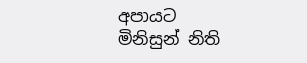අපායට
මිනිසුන් නිති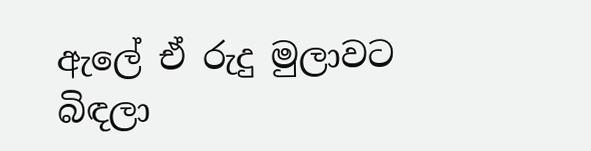ඇලේ ඒ රුදු මුලාවට
බිඳලා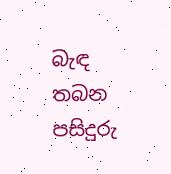බැඳ තබන පසිදුරු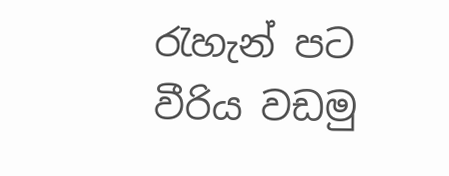රැහැන් පට
වීරිය වඩමු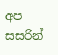අප සසරින්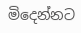මිදෙන්නට